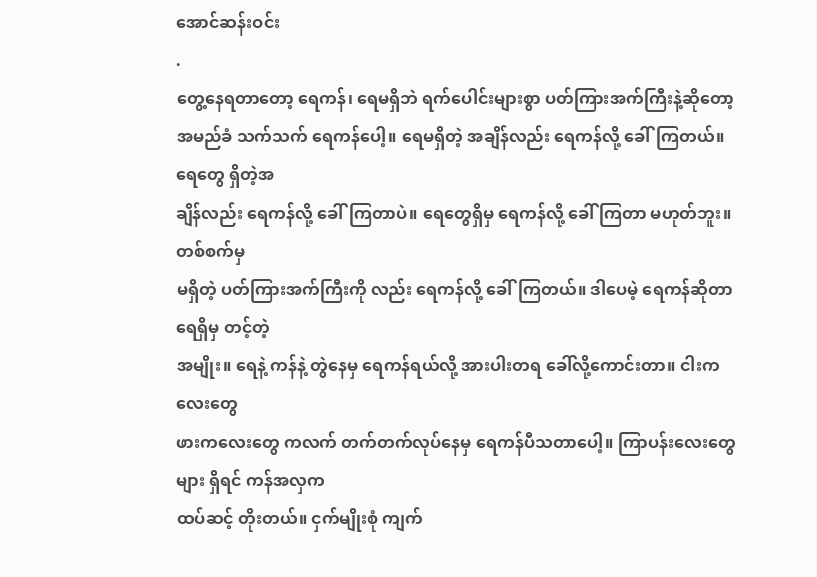အောင်ဆန်းဝင်း
.
တွေ့နေရတာတော့ ရေကန်၊ ရေမရှိဘဲ ရက်ပေါင်းများစွာ ပတ်ကြားအက်ကြီးနဲ့ဆိုတော့
အမည်ခံ သက်သက် ရေကန်ပေါ့။ ရေမရှိတဲ့ အချိန်လည်း ရေကန်လို့ ခေါ်ကြတယ်။ ရေတွေ ရှိတဲ့အ
ချိန်လည်း ရေကန်လို့ ခေါ်ကြတာပဲ။ ရေတွေရှိမှ ရေကန်လို့ ခေါ် ကြတာ မဟုတ်ဘူး။ တစ်စက်မှ
မရှိတဲ့ ပတ်ကြားအက်ကြီးကို လည်း ရေကန်လို့ ခေါ်ကြတယ်။ ဒါပေမဲ့ ရေကန်ဆိုတာ ရေရှိမှ တင့်တဲ့
အမျိုး။ ရေနဲ့ ကန်နဲ့ တွဲနေမှ ရေကန်ရယ်လို့ အားပါးတရ ခေါ်လို့ကောင်းတာ။ ငါးကလေးတွေ
ဖားကလေးတွေ ကလက် တက်တက်လုပ်နေမှ ရေကန်ပီသတာပေါ့။ ကြာပန်းလေးတွေများ ရှိရင် ကန်အလှက
ထပ်ဆင့် တိုးတယ်။ ငှက်မျိုးစုံ ကျက်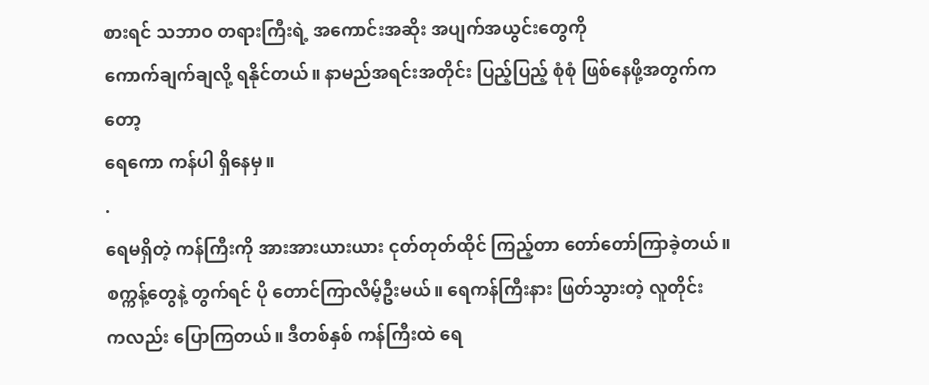စားရင် သဘာဝ တရားကြီးရဲ့ အကောင်းအဆိုး အပျက်အယွင်းတွေကို
ကောက်ချက်ချလို့ ရနိုင်တယ်။ နာမည်အရင်းအတိုင်း ပြည့်ပြည့် စုံစုံ ဖြစ်နေဖို့အတွက်ကတော့
ရေကော ကန်ပါ ရှိနေမှ။
.
ရေမရှိတဲ့ ကန်ကြီးကို အားအားယားယား ငုတ်တုတ်ထိုင် ကြည့်တာ တော်တော်ကြာခဲ့တယ်။
စက္ကန့်တွေနဲ့ တွက်ရင် ပို တောင်ကြာလိမ့်ဦးမယ်။ ရေကန်ကြီးနား ဖြတ်သွားတဲ့ လူတိုင်း
ကလည်း ပြောကြတယ်။ ဒီတစ်နှစ် ကန်ကြီးထဲ ရေ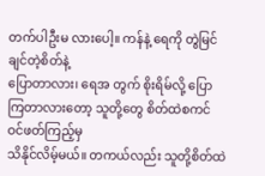တက်ပါဦးမ လားပေါ့။ ကန်နဲ့ ရေကို တွဲမြင်ချင်တဲ့စိတ်နဲ့
ပြောတာလား၊ ရေအ တွက် စိုးရိမ်လို့ ပြောကြတာလားတော့ သူတို့တွေ စိတ်ထဲစကင် ဝင်ဖတ်ကြည့်မှ
သိနိုင်လိမ့်မယ်။ တကယ်လည်း သူတို့စိတ်ထဲ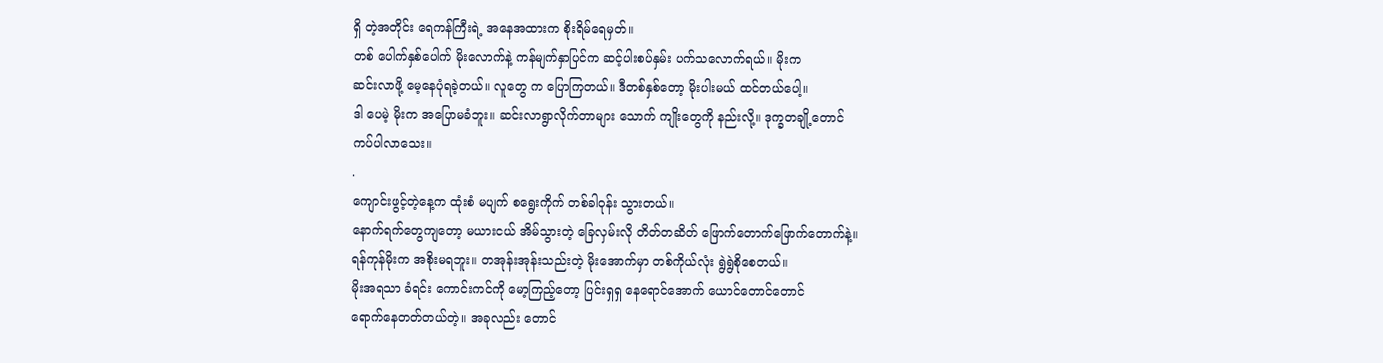ရှိ တဲ့အတိုင်း ရေကန်ကြီးရဲ့ အနေအထားက စိုးရိမ်ရေမှတ်။
တစ် ပေါက်နှစ်ပေါက် မိုးလောက်နဲ့ ကန်မျက်နှာပြင်က ဆင့်ပါးစပ်နှမ်း ပက်သလောက်ရယ်။ မိုးက
ဆင်းလာဖို့ မေ့နေပုံရခဲ့တယ်။ လူတွေ က ပြောကြတယ်။ ဒီတစ်နှစ်တော့ မိုးပါးမယ် ထင်တယ်ပေါ့။
ဒါ ပေမဲ့ မိုးက အပြောမခံဘူး။ ဆင်းလာရွာလိုက်တာများ သောက် ကျိုးတွေကို နည်းလို့။ ဒုက္ခတချို့တောင်
ကပ်ပါလာသေး။
.
ကျောင်းဖွင့်တဲ့နေ့က ထုံးစံ မပျက် စရွေးကိုက် တစ်ခါဝုန်း သွားတယ်။
နောက်ရက်တွေကျတော့ မယားငယ် အိမ်သွားတဲ့ ခြေလှမ်းလို တိတ်တဆိတ် ဖြောက်တောက်ဖြောက်တောက်နဲ့။
ရန်ကုန်မိုးက အစိုးမရဘူး။ တအုန်းအုန်းသည်းတဲ့ မိုးအောက်မှာ တစ်ကိုယ်လုံး ရွဲရွဲစိုစေတယ်။
မိုးအရသာ ခံရင်း ကောင်းကင်ကို မော့ကြည့်တော့ ပြင်းရှရှ နေရောင်အောက် ယောင်တောင်တောင်
ရောက်နေတတ်တယ်တဲ့။ အခုလည်း တောင်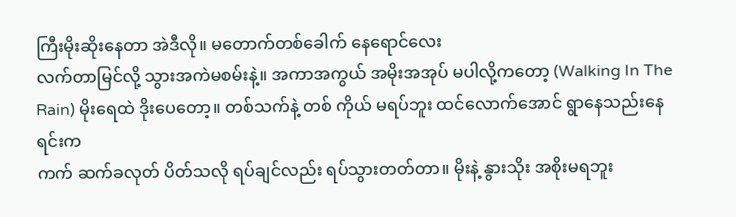ကြီးမိုးဆိုးနေတာ အဲဒီလို။ မတောက်တစ်ခေါက် နေရောင်လေး
လက်တာမြင်လို့ သွားအကဲမစမ်းနဲ့။ အကာအကွယ် အမိုးအအုပ် မပါလို့ကတော့ (Walking In The
Rain) မိုးရေထဲ ဒိုးပေတော့။ တစ်သက်နဲ့ တစ် ကိုယ် မရပ်ဘူး ထင်လောက်အောင် ရွာနေသည်းနေရင်းက
ကက် ဆက်ခလုတ် ပိတ်သလို ရပ်ချင်လည်း ရပ်သွားတတ်တာ။ မိုးနဲ့ နွားသိုး အစိုးမရဘူး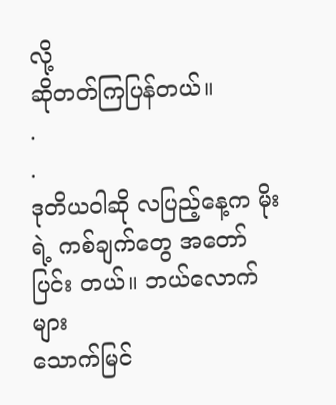လို့
ဆိုတတ်ကြပြန်တယ်။
.
.
ဒုတိယဝါဆို လပြည့်နေ့က မိုးရဲ့ ကစ်ချက်တွေ အတော်ပြင်း တယ်။ ဘယ်လောက်များ
သောက်မြင်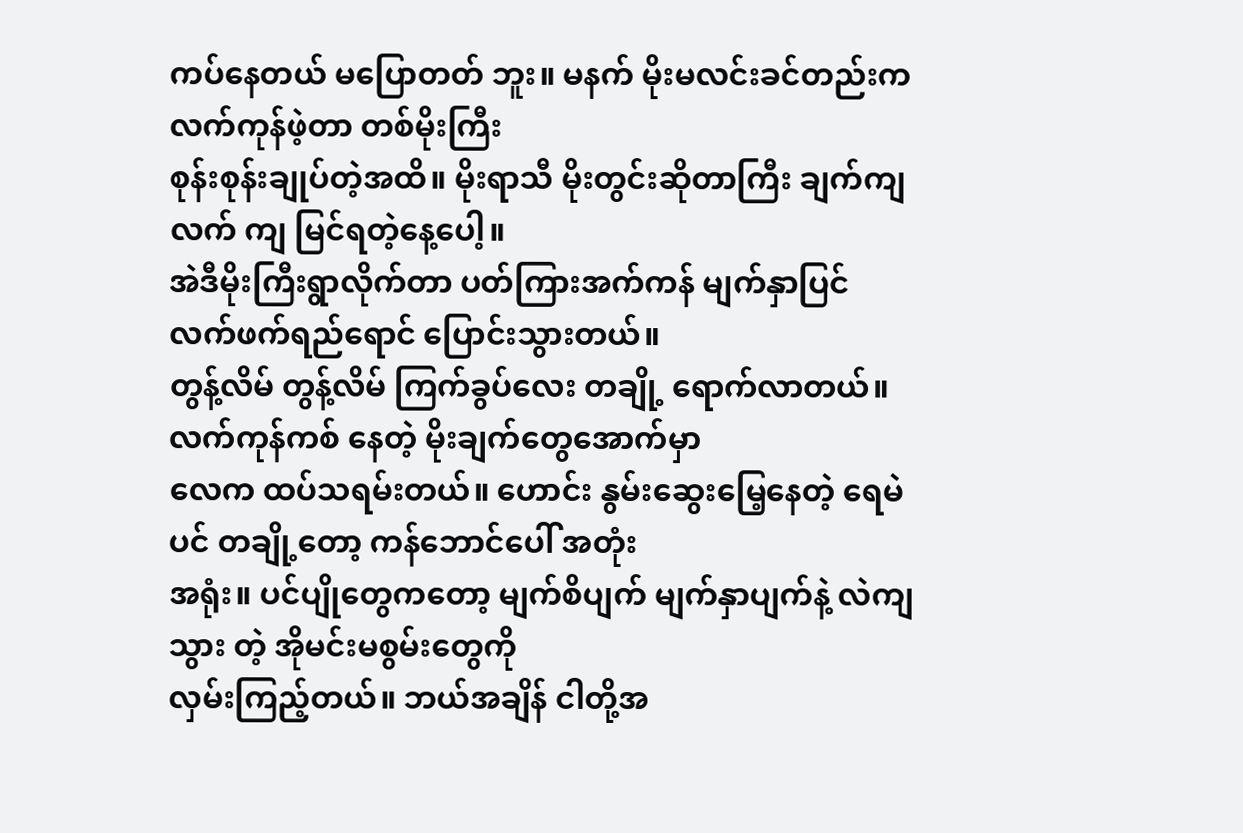ကပ်နေတယ် မပြောတတ် ဘူး။ မနက် မိုးမလင်းခင်တည်းက လက်ကုန်ဖဲ့တာ တစ်မိုးကြီး
စုန်းစုန်းချုပ်တဲ့အထိ။ မိုးရာသီ မိုးတွင်းဆိုတာကြီး ချက်ကျလက် ကျ မြင်ရတဲ့နေ့ပေါ့။
အဲဒီမိုးကြီးရွာလိုက်တာ ပတ်ကြားအက်ကန် မျက်နှာပြင် လက်ဖက်ရည်ရောင် ပြောင်းသွားတယ်။
တွန့်လိမ် တွန့်လိမ် ကြက်ခွပ်လေး တချို့ ရောက်လာတယ်။ လက်ကုန်ကစ် နေတဲ့ မိုးချက်တွေအောက်မှာ
လေက ထပ်သရမ်းတယ်။ ဟောင်း နွမ်းဆွေးမြေ့နေတဲ့ ရေမဲပင် တချို့တော့ ကန်ဘောင်ပေါ် အတုံး
အရုံး။ ပင်ပျိုတွေကတော့ မျက်စိပျက် မျက်နှာပျက်နဲ့ လဲကျသွား တဲ့ အိုမင်းမစွမ်းတွေကို
လှမ်းကြည့်တယ်။ ဘယ်အချိန် ငါတို့အ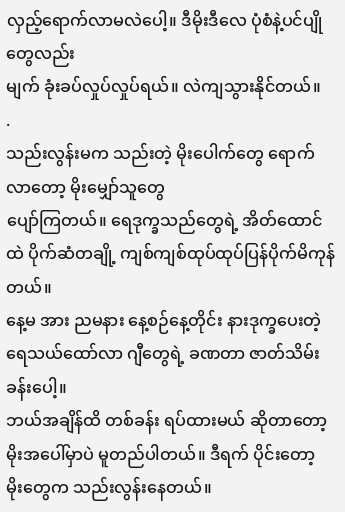လှည့်ရောက်လာမလဲပေါ့။ ဒီမိုးဒီလေ ပုံစံနဲ့ပင်ပျိုတွေလည်း
မျက် ခုံးခပ်လှုပ်လှုပ်ရယ်။ လဲကျသွားနိုင်တယ်။
.
သည်းလွန်းမက သည်းတဲ့ မိုးပေါက်တွေ ရောက်လာတော့ မိုးမျှော်သူတွေ
ပျော်ကြတယ်။ ရေဒုက္ခသည်တွေရဲ့ အိတ်ထောင် ထဲ ပိုက်ဆံတချို့ ကျစ်ကျစ်ထုပ်ထုပ်ပြန်ပိုက်မိကုန်တယ်။
နေ့မ အား ညမနား နေ့စဉ်နေ့တိုင်း နားဒုက္ခပေးတဲ့ ရေသယ်ထော်လာ ဂျီတွေရဲ့ ခဏတာ ဇာတ်သိမ်းခန်းပေါ့။
ဘယ်အချိန်ထိ တစ်ခန်း ရပ်ထားမယ် ဆိုတာတော့ မိုးအပေါ်မှာပဲ မူတည်ပါတယ်။ ဒီရက် ပိုင်းတော့
မိုးတွေက သည်းလွန်းနေတယ်။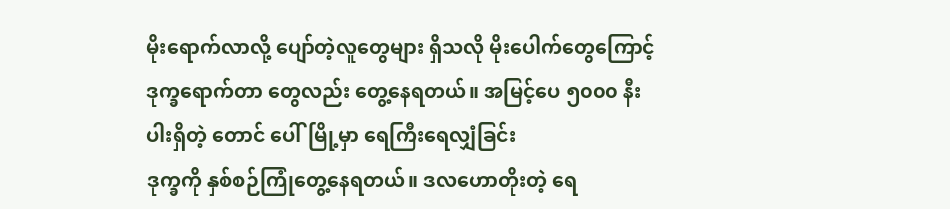မိုးရောက်လာလို့ ပျော်တဲ့လူတွေများ ရှိသလို မိုးပေါက်တွေကြောင့်
ဒုက္ခရောက်တာ တွေလည်း တွေ့နေရတယ်။ အမြင့်ပေ ၅၀၀၀ နီးပါးရှိတဲ့ တောင် ပေါ်မြို့မှာ ရေကြီးရေလျှံခြင်း
ဒုက္ခကို နှစ်စဉ်ကြုံတွေ့နေရတယ်။ ဒလဟောတိုးတဲ့ ရေ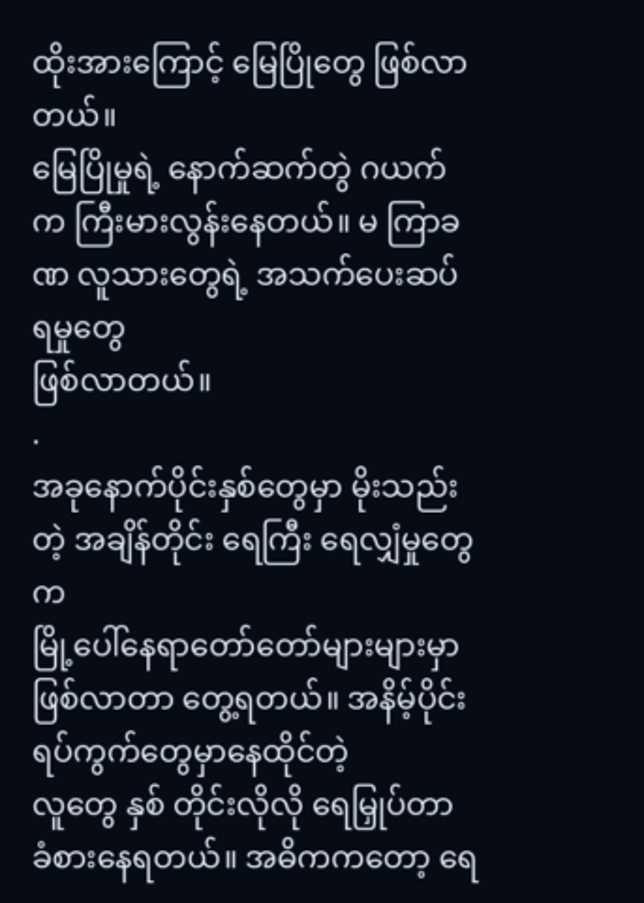ထိုးအားကြောင့် မြေပြိုတွေ ဖြစ်လာတယ်။
မြေပြိုမှုရဲ့ နောက်ဆက်တွဲ ဂယက်က ကြီးမားလွန်းနေတယ်။ မ ကြာခဏ လူသားတွေရဲ့ အသက်ပေးဆပ်ရမှုတွေ
ဖြစ်လာတယ်။
.
အခုနောက်ပိုင်းနှစ်တွေမှာ မိုးသည်းတဲ့ အချိန်တိုင်း ရေကြီး ရေလျှံမှုတွေက
မြို့ပေါ်နေရာတော်တော်များများမှာ ဖြစ်လာတာ တွေ့ရတယ်။ အနိမ့်ပိုင်း ရပ်ကွက်တွေမှာနေထိုင်တဲ့
လူတွေ နှစ် တိုင်းလိုလို ရေမြှုပ်တာ ခံစားနေရတယ်။ အဓိကကတော့ ရေ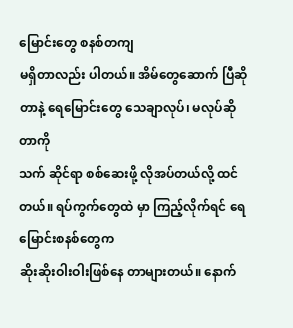မြောင်းတွေ စနစ်တကျ
မရှိတာလည်း ပါတယ်။ အိမ်တွေဆောက် ပြီဆိုတာနဲ့ ရေမြောင်းတွေ သေချာလုပ်၊ မလုပ်ဆိုတာကို
သက် ဆိုင်ရာ စစ်ဆေးဖို့ လိုအပ်တယ်လို့ ထင်တယ်။ ရပ်ကွက်တွေထဲ မှာ ကြည့်လိုက်ရင် ရေမြောင်းစနစ်တွေက
ဆိုးဆိုးဝါးဝါးဖြစ်နေ တာများတယ်။ နောက်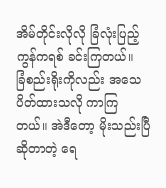အိမ်တိုင်းလိုလို ခြံလုံးပြည့် ကွန်ကရစ် ခင်းကြတယ်။
ခြံစည်းရိုးကိုလည်း အသေပိတ်ထားသလို ကာကြ တယ်။ အဲဒီတော့ မိုးသည်းပြီဆိုတာတဲ့ ရေ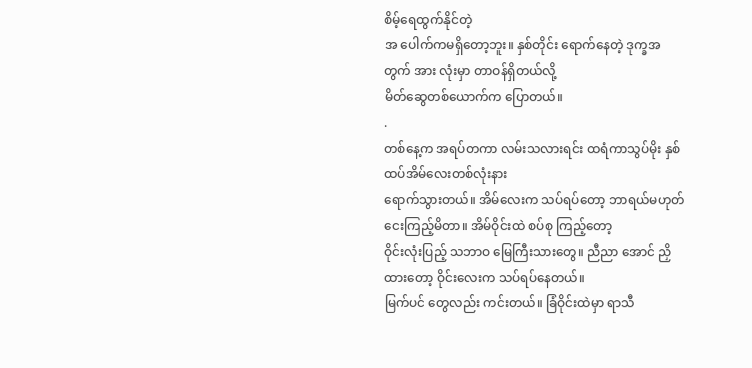စိမ့်ရေထွက်နိုင်တဲ့
အ ပေါက်ကမရှိတော့ဘူး။ နှစ်တိုင်း ရောက်နေတဲ့ ဒုက္ခအတွက် အား လုံးမှာ တာဝန်ရှိတယ်လို့
မိတ်ဆွေတစ်ယောက်က ပြောတယ်။
.
တစ်နေ့က အရပ်တကာ လမ်းသလားရင်း ထရံကာသွပ်မိုး နှစ်ထပ်အိမ်လေးတစ်လုံးနား
ရောက်သွားတယ်။ အိမ်လေးက သပ်ရပ်တော့ ဘာရယ်မဟုတ် ငေးကြည့်မိတာ။ အိမ်ဝိုင်းထဲ စပ်စု ကြည့်တော့
ဝိုင်းလုံးပြည့် သဘာဝ မြေကြီးသားတွေ။ ညီညာ အောင် ညှိထားတော့ ဝိုင်းလေးက သပ်ရပ်နေတယ်။
မြက်ပင် တွေလည်း ကင်းတယ်။ ခြံဝိုင်းထဲမှာ ရာသီ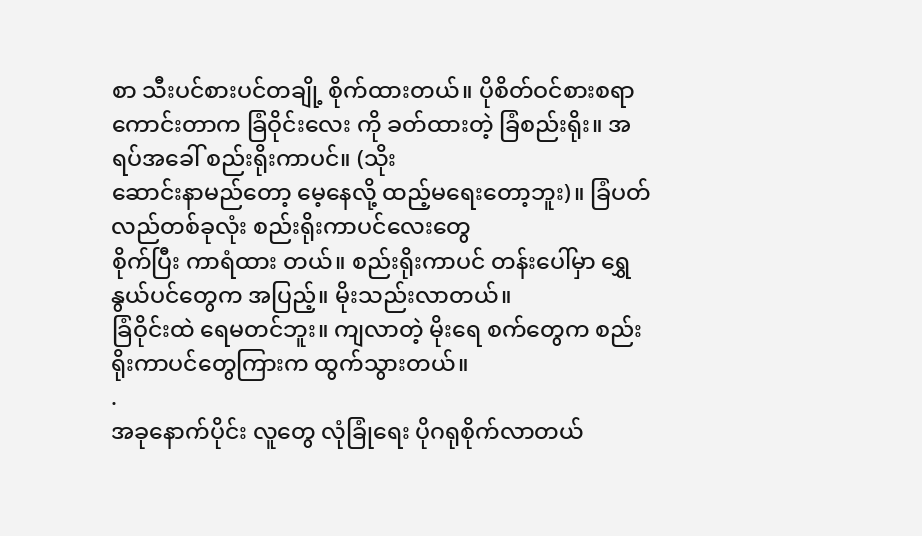စာ သီးပင်စားပင်တချို့ စိုက်ထားတယ်။ ပိုစိတ်ဝင်စားစရာ
ကောင်းတာက ခြံဝိုင်းလေး ကို ခတ်ထားတဲ့ ခြံစည်းရိုး။ အရပ်အခေါ် စည်းရိုးကာပင်။ (သိုး
ဆောင်းနာမည်တော့ မေ့နေလို့ ထည့်မရေးတော့ဘူး)။ ခြံပတ် လည်တစ်ခုလုံး စည်းရိုးကာပင်လေးတွေ
စိုက်ပြီး ကာရံထား တယ်။ စည်းရိုးကာပင် တန်းပေါ်မှာ ရွှေနွယ်ပင်တွေက အပြည့်။ မိုးသည်းလာတယ်။
ခြံဝိုင်းထဲ ရေမတင်ဘူး။ ကျလာတဲ့ မိုးရေ စက်တွေက စည်းရိုးကာပင်တွေကြားက ထွက်သွားတယ်။
.
အခုနောက်ပိုင်း လူတွေ လုံခြုံရေး ပိုဂရုစိုက်လာတယ်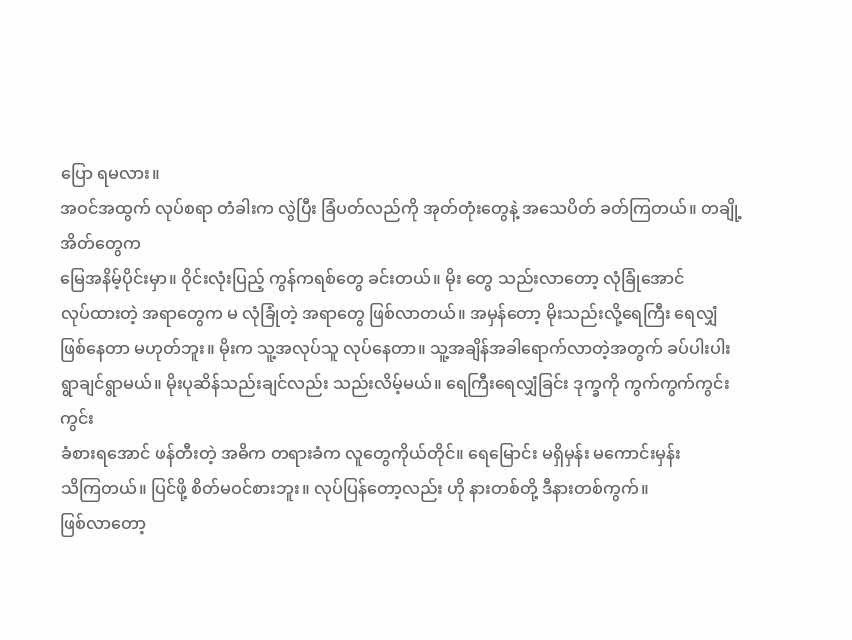ပြော ရမလား။
အဝင်အထွက် လုပ်စရာ တံခါးက လွဲပြီး ခြံပတ်လည်ကို အုတ်တုံးတွေနဲ့ အသေပိတ် ခတ်ကြတယ်။ တချို့အိတ်တွေက
မြေအနိမ့်ပိုင်းမှာ။ ဝိုင်းလုံးပြည့် ကွန်ကရစ်တွေ ခင်းတယ်။ မိုး တွေ သည်းလာတော့ လုံခြုံအောင်
လုပ်ထားတဲ့ အရာတွေက မ လုံခြုံတဲ့ အရာတွေ ဖြစ်လာတယ်။ အမှန်တော့ မိုးသည်းလို့ရေကြီး ရေလျှံ
ဖြစ်နေတာ မဟုတ်ဘူး။ မိုးက သူ့အလုပ်သူ လုပ်နေတာ။ သူ့အချိန်အခါရောက်လာတဲ့အတွက် ခပ်ပါးပါး
ရွာချင်ရွာမယ်။ မိုးပုဆိန်သည်းချင်လည်း သည်းလိမ့်မယ်။ ရေကြီးရေလျှံခြင်း ဒုက္ခကို ကွက်ကွက်ကွင်းကွင်း
ခံစားရအောင် ဖန်တီးတဲ့ အဓိက တရားခံက လူတွေကိုယ်တိုင်။ ရေမြောင်း မရှိမှန်း မကောင်းမှန်း
သိကြတယ်။ ပြင်ဖို့ စိတ်မဝင်စားဘူး။ လုပ်ပြန်တော့လည်း ဟို နားတစ်တို့ ဒီနားတစ်ကွက်။
ဖြစ်လာတော့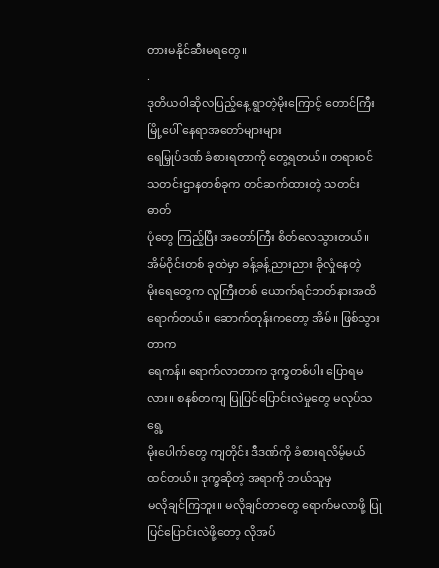တားမနိုင်ဆီးမရတွေ။
.
ဒုတိယဝါဆိုလပြည့်နေ့ ရွာတဲ့မိုးကြောင့် တောင်ကြီးမြို့ပေါ် နေရာအတော်များများ
ရေမြှုပ်ဒဏ် ခံစားရတာကို တွေ့ရတယ်။ တရားဝင် သတင်းဌာနတစ်ခုက တင်ဆက်ထားတဲ့ သတင်းဓာတ်
ပုံတွေ ကြည့်ပြီး အတော်ကြီး စိတ်လေသွားတယ်။ အိမ်ဝိုင်းတစ် ခုထဲမှာ ခန့်ခန့်ညားညား ခိုလှုံနေတဲ့
မိုးရေတွေက လူကြီးတစ် ယောက်ရင်ဘတ်နားအထိ ရောက်တယ်။ ဆောက်တုန်းကတော့ အိမ်။ ဖြစ်သွားတာက
ရေကန်။ ရောက်လာတာက ဒုက္ခတစ်ပါး ပြောရမလား။ စနစ်တကျ ပြုပြင်ပြောင်းလဲမှုတွေ မလုပ်သရွေ့
မိုးပေါက်တွေ ကျတိုင်း ဒီဒဏ်ကို ခံစားရလိမ့်မယ် ထင်တယ်။ ဒုက္ခဆိုတဲ့ အရာကို ဘယ်သူမှ
မလိုချင်ကြဘူး။ မလိုချင်တာတွေ ရောက်မလာဖို့ ပြုပြင်ပြောင်းလဲဖို့တော့ လိုအပ်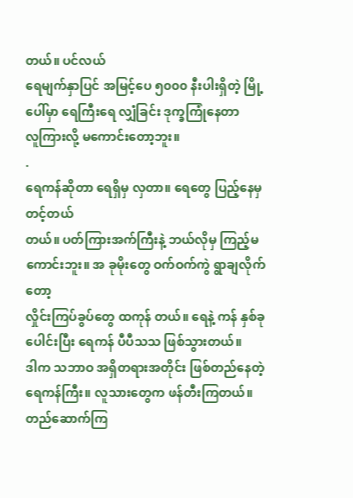တယ်။ ပင်လယ်
ရေမျက်နှာပြင် အမြင့်ပေ ၅၀၀၀ နီးပါးရှိတဲ့ မြို့ပေါ်မှာ ရေကြီးရေ လျှံခြင်း ဒုက္ခကြုံနေတာ
လူကြားလို့ မကောင်းတော့ဘူး။
.
ရေကန်ဆိုတာ ရေရှိမှ လှတာ။ ရေတွေ ပြည့်နေမှ တင့်တယ်
တယ်။ ပတ်ကြားအက်ကြီးနဲ့ ဘယ်လိုမှ ကြည့်မကောင်းဘူး။ အ ခုမိုးတွေ ဝက်ဝက်ကွဲ ရွာချလိုက်တော့
လှိုင်းကြပ်ခွပ်တွေ ထကုန် တယ်။ ရေနဲ့ ကန် နှစ်ခုပေါင်းပြီး ရေကန် ပီပီသသ ဖြစ်သွားတယ်။
ဒါက သဘာဝ အရှိတရားအတိုင်း ဖြစ်တည်နေတဲ့ ရေကန်ကြီး။ လူသားတွေက ဖန်တီးကြတယ်။ တည်ဆောက်ကြ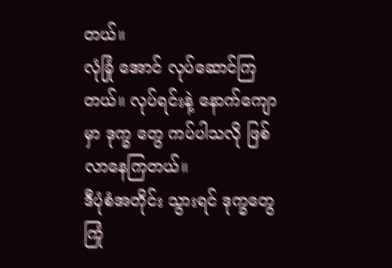တယ်။
လုံခြုံ အောင် လုပ်ဆောင်ကြတယ်။ လုပ်ရင်းနဲ့ နောက်ကျောမှာ ဒုက္ခ တွေ ကပ်ပါသလို ဖြစ်လာနေကြတယ်။
ဒီပုံစံအတိုင်း သွားရင် ဒုက္ခတွေ ကြုံ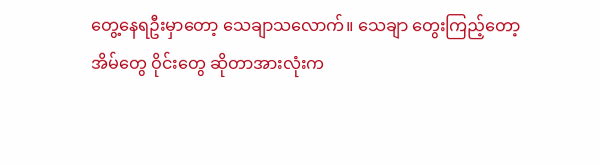တွေ့နေရဦးမှာတော့ သေချာသလောက်။ သေချာ တွေးကြည့်တော့
အိမ်တွေ ဝိုင်းတွေ ဆိုတာအားလုံးက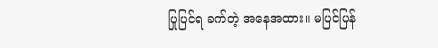ပြုပြင်ရ ခက်တဲ့ အနေအထား။ မပြင်ပြန်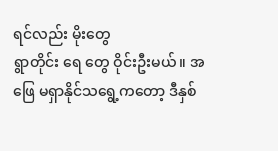ရင်လည်း မိုးတွေ
ရွာတိုင်း ရေ တွေ ဝိုင်းဦးမယ်။ အဖြေ မရှာနိုင်သရွေ့ကတော့ ဒီနှစ်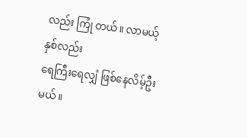လည်း ကြုံ တယ်။ လာမယ့်နှစ်လည်း
ရေကြီးရေလျှံ ဖြစ်နေလိမ့်ဦးမယ်။